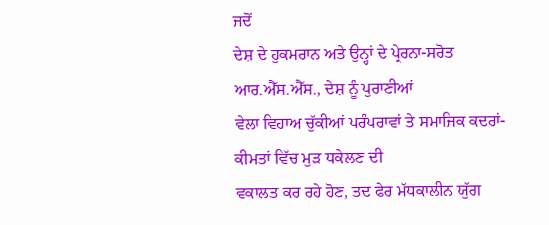ਜਦੋਂ
ਦੇਸ਼ ਦੇ ਹੁਕਮਰਾਨ ਅਤੇ ਉਨ੍ਹਾਂ ਦੇ ਪ੍ਰੇਰਨਾ-ਸਰੋਤ ਆਰ.ਐੱਸ.ਐੱਸ., ਦੇਸ਼ ਨੂੰ ਪੁਰਾਣੀਆਂ
ਵੇਲਾ ਵਿਹਾਅ ਚੁੱਕੀਆਂ ਪਰੰਪਰਾਵਾਂ ਤੇ ਸਮਾਜਿਕ ਕਦਰਾਂ-ਕੀਮਤਾਂ ਵਿੱਚ ਮੁੜ ਧਕੇਲਣ ਦੀ
ਵਕਾਲਤ ਕਰ ਰਹੇ ਹੋਣ, ਤਦ ਫੇਰ ਮੱਧਕਾਲੀਨ ਯੁੱਗ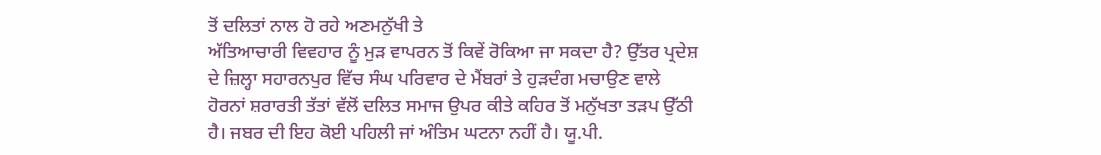ਤੋਂ ਦਲਿਤਾਂ ਨਾਲ ਹੋ ਰਹੇ ਅਣਮਨੁੱਖੀ ਤੇ
ਅੱਤਿਆਚਾਰੀ ਵਿਵਹਾਰ ਨੂੰ ਮੁੜ ਵਾਪਰਨ ਤੋਂ ਕਿਵੇਂ ਰੋਕਿਆ ਜਾ ਸਕਦਾ ਹੈ? ਉੱਤਰ ਪ੍ਰਦੇਸ਼
ਦੇ ਜ਼ਿਲ੍ਹਾ ਸਹਾਰਨਪੁਰ ਵਿੱਚ ਸੰਘ ਪਰਿਵਾਰ ਦੇ ਮੈਂਬਰਾਂ ਤੇ ਹੁੜਦੰਗ ਮਚਾਉਣ ਵਾਲੇ
ਹੋਰਨਾਂ ਸ਼ਰਾਰਤੀ ਤੱਤਾਂ ਵੱਲੋਂ ਦਲਿਤ ਸਮਾਜ ਉਪਰ ਕੀਤੇ ਕਹਿਰ ਤੋਂ ਮਨੁੱਖਤਾ ਤੜਪ ਉੱਠੀ
ਹੈ। ਜਬਰ ਦੀ ਇਹ ਕੋਈ ਪਹਿਲੀ ਜਾਂ ਅੰਤਿਮ ਘਟਨਾ ਨਹੀਂ ਹੈ। ਯੂ.ਪੀ.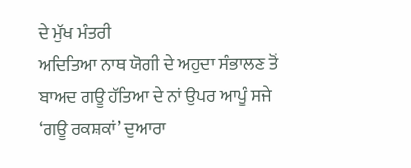ਦੇ ਮੁੱਖ ਮੰਤਰੀ
ਅਦਿਤਿਆ ਨਾਥ ਯੋਗੀ ਦੇ ਅਹੁਦਾ ਸੰਭਾਲਣ ਤੋਂ ਬਾਅਦ ਗਊ ਹੱਤਿਆ ਦੇ ਨਾਂ ਉਪਰ ਆਪੂੰ ਸਜੇ
‘ਗਊ ਰਕਸ਼ਕਾਂ’ ਦੁਆਰਾ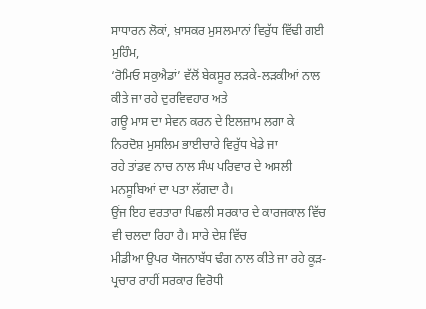ਸਾਧਾਰਨ ਲੋਕਾਂ, ਖ਼ਾਸਕਰ ਮੁਸਲਮਾਨਾਂ ਵਿਰੁੱਧ ਵਿੱਢੀ ਗਈ ਮੁਹਿੰਮ,
‘ਰੋਮਿਓ ਸਕੁਐਡਾਂ’ ਵੱਲੋਂ ਬੇਕਸੂਰ ਲੜਕੇ-ਲੜਕੀਆਂ ਨਾਲ ਕੀਤੇ ਜਾ ਰਹੇ ਦੁਰਵਿਵਹਾਰ ਅਤੇ
ਗਊ ਮਾਸ ਦਾ ਸੇਵਨ ਕਰਨ ਦੇ ਇਲਜ਼ਾਮ ਲਗਾ ਕੇ ਨਿਰਦੋਸ਼ ਮੁਸਲਿਮ ਭਾਈਚਾਰੇ ਵਿਰੁੱਧ ਖੇਡੇ ਜਾ
ਰਹੇ ਤਾਂਡਵ ਨਾਚ ਨਾਲ ਸੰਘ ਪਰਿਵਾਰ ਦੇ ਅਸਲੀ ਮਨਸੂਬਿਆਂ ਦਾ ਪਤਾ ਲੱਗਦਾ ਹੈ।
ਉਂਜ ਇਹ ਵਰਤਾਰਾ ਪਿਛਲੀ ਸਰਕਾਰ ਦੇ ਕਾਰਜਕਾਲ ਵਿੱਚ ਵੀ ਚਲਦਾ ਰਿਹਾ ਹੈ। ਸਾਰੇ ਦੇਸ਼ ਵਿੱਚ
ਮੀਡੀਆ ਉਪਰ ਯੋਜਨਾਬੱਧ ਢੰਗ ਨਾਲ ਕੀਤੇ ਜਾ ਰਹੇ ਕੂੜ-ਪ੍ਰਚਾਰ ਰਾਹੀਂ ਸਰਕਾਰ ਵਿਰੋਧੀ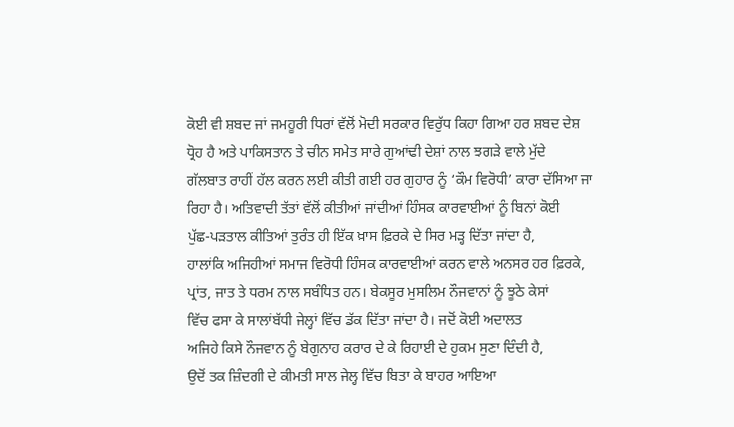ਕੋਈ ਵੀ ਸ਼ਬਦ ਜਾਂ ਜਮਹੂਰੀ ਧਿਰਾਂ ਵੱਲੋਂ ਮੋਦੀ ਸਰਕਾਰ ਵਿਰੁੱਧ ਕਿਹਾ ਗਿਆ ਹਰ ਸ਼ਬਦ ਦੇਸ਼
ਧ੍ਰੋਹ ਹੈ ਅਤੇ ਪਾਕਿਸਤਾਨ ਤੇ ਚੀਨ ਸਮੇਤ ਸਾਰੇ ਗੁਆਂਢੀ ਦੇਸ਼ਾਂ ਨਾਲ ਝਗੜੇ ਵਾਲੇ ਮੁੱਦੇ
ਗੱਲਬਾਤ ਰਾਹੀਂ ਹੱਲ ਕਰਨ ਲਈ ਕੀਤੀ ਗਈ ਹਰ ਗੁਹਾਰ ਨੂੰ ‘ਕੌਮ ਵਿਰੋਧੀ’ ਕਾਰਾ ਦੱਸਿਆ ਜਾ
ਰਿਹਾ ਹੈ। ਅਤਿਵਾਦੀ ਤੱਤਾਂ ਵੱਲੋਂ ਕੀਤੀਆਂ ਜਾਂਦੀਆਂ ਹਿੰਸਕ ਕਾਰਵਾਈਆਂ ਨੂੰ ਬਿਨਾਂ ਕੋਈ
ਪੁੱਛ-ਪੜਤਾਲ ਕੀਤਿਆਂ ਤੁਰੰਤ ਹੀ ਇੱਕ ਖ਼ਾਸ ਫ਼ਿਰਕੇ ਦੇ ਸਿਰ ਮੜ੍ਹ ਦਿੱਤਾ ਜਾਂਦਾ ਹੈ,
ਹਾਲਾਂਕਿ ਅਜਿਹੀਆਂ ਸਮਾਜ ਵਿਰੋਧੀ ਹਿੰਸਕ ਕਾਰਵਾਈਆਂ ਕਰਨ ਵਾਲੇ ਅਨਸਰ ਹਰ ਫ਼ਿਰਕੇ,
ਪ੍ਰਾਂਤ, ਜਾਤ ਤੇ ਧਰਮ ਨਾਲ ਸਬੰਧਿਤ ਹਨ। ਬੇਕਸੂਰ ਮੁਸਲਿਮ ਨੌਜਵਾਨਾਂ ਨੂੰ ਝੂਠੇ ਕੇਸਾਂ
ਵਿੱਚ ਫਸਾ ਕੇ ਸਾਲਾਂਬੱਧੀ ਜੇਲ੍ਹਾਂ ਵਿੱਚ ਡੱਕ ਦਿੱਤਾ ਜਾਂਦਾ ਹੈ। ਜਦੋਂ ਕੋਈ ਅਦਾਲਤ
ਅਜਿਹੇ ਕਿਸੇ ਨੌਜਵਾਨ ਨੂੰ ਬੇਗੁਨਾਹ ਕਰਾਰ ਦੇ ਕੇ ਰਿਹਾਈ ਦੇ ਹੁਕਮ ਸੁਣਾ ਦਿੰਦੀ ਹੈ,
ਉਦੋਂ ਤਕ ਜ਼ਿੰਦਗੀ ਦੇ ਕੀਮਤੀ ਸਾਲ ਜੇਲ੍ਹ ਵਿੱਚ ਬਿਤਾ ਕੇ ਬਾਹਰ ਆਇਆ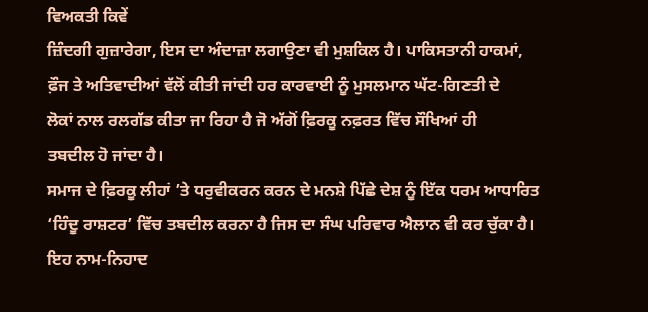ਵਿਅਕਤੀ ਕਿਵੇਂ
ਜ਼ਿੰਦਗੀ ਗੁਜ਼ਾਰੇਗਾ, ਇਸ ਦਾ ਅੰਦਾਜ਼ਾ ਲਗਾਉਣਾ ਵੀ ਮੁਸ਼ਕਿਲ ਹੈ। ਪਾਕਿਸਤਾਨੀ ਹਾਕਮਾਂ,
ਫ਼ੌਜ ਤੇ ਅਤਿਵਾਦੀਆਂ ਵੱਲੋਂ ਕੀਤੀ ਜਾਂਦੀ ਹਰ ਕਾਰਵਾਈ ਨੂੰ ਮੁਸਲਮਾਨ ਘੱਟ-ਗਿਣਤੀ ਦੇ
ਲੋਕਾਂ ਨਾਲ ਰਲਗੱਡ ਕੀਤਾ ਜਾ ਰਿਹਾ ਹੈ ਜੋ ਅੱਗੋਂ ਫ਼ਿਰਕੂ ਨਫ਼ਰਤ ਵਿੱਚ ਸੌਖਿਆਂ ਹੀ
ਤਬਦੀਲ ਹੋ ਜਾਂਦਾ ਹੈ।
ਸਮਾਜ ਦੇ ਫ਼ਿਰਕੂ ਲੀਹਾਂ ’ਤੇ ਧਰੁਵੀਕਰਨ ਕਰਨ ਦੇ ਮਨਸ਼ੇ ਪਿੱਛੇ ਦੇਸ਼ ਨੂੰ ਇੱਕ ਧਰਮ ਆਧਾਰਿਤ ‘ਹਿੰਦੂ ਰਾਸ਼ਟਰ’ ਵਿੱਚ ਤਬਦੀਲ ਕਰਨਾ ਹੈ ਜਿਸ ਦਾ ਸੰਘ ਪਰਿਵਾਰ ਐਲਾਨ ਵੀ ਕਰ ਚੁੱਕਾ ਹੈ। ਇਹ ਨਾਮ-ਨਿਹਾਦ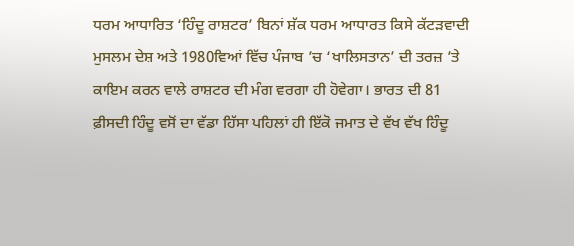ਧਰਮ ਆਧਾਰਿਤ ‘ਹਿੰਦੂ ਰਾਸ਼ਟਰ’ ਬਿਨਾਂ ਸ਼ੱਕ ਧਰਮ ਆਧਾਰਤ ਕਿਸੇ ਕੱਟੜਵਾਦੀ ਮੁਸਲਮ ਦੇਸ਼ ਅਤੇ 1980ਵਿਆਂ ਵਿੱਚ ਪੰਜਾਬ ’ਚ ‘ਖਾਲਿਸਤਾਨ’ ਦੀ ਤਰਜ਼ ’ਤੇ ਕਾਇਮ ਕਰਨ ਵਾਲੇ ਰਾਸ਼ਟਰ ਦੀ ਮੰਗ ਵਰਗਾ ਹੀ ਹੋਵੇਗਾ। ਭਾਰਤ ਦੀ 81 ਫ਼ੀਸਦੀ ਹਿੰਦੂ ਵਸੋਂ ਦਾ ਵੱਡਾ ਹਿੱਸਾ ਪਹਿਲਾਂ ਹੀ ਇੱਕੋ ਜਮਾਤ ਦੇ ਵੱਖ ਵੱਖ ਹਿੰਦੂ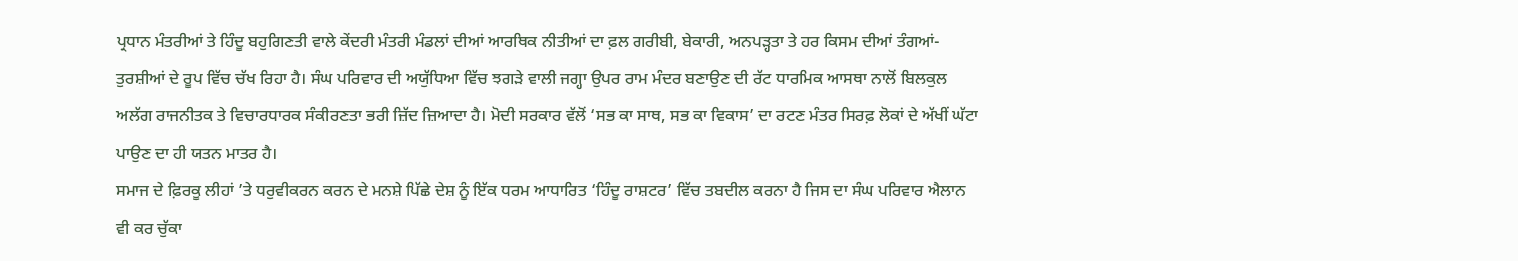ਪ੍ਰਧਾਨ ਮੰਤਰੀਆਂ ਤੇ ਹਿੰਦੂ ਬਹੁਗਿਣਤੀ ਵਾਲੇ ਕੇਂਦਰੀ ਮੰਤਰੀ ਮੰਡਲਾਂ ਦੀਆਂ ਆਰਥਿਕ ਨੀਤੀਆਂ ਦਾ ਫ਼ਲ ਗਰੀਬੀ, ਬੇਕਾਰੀ, ਅਨਪੜ੍ਹਤਾ ਤੇ ਹਰ ਕਿਸਮ ਦੀਆਂ ਤੰਗਆਂ-ਤੁਰਸ਼ੀਆਂ ਦੇ ਰੂਪ ਵਿੱਚ ਚੱਖ ਰਿਹਾ ਹੈ। ਸੰਘ ਪਰਿਵਾਰ ਦੀ ਅਯੁੱਧਿਆ ਵਿੱਚ ਝਗੜੇ ਵਾਲੀ ਜਗ੍ਹਾ ਉਪਰ ਰਾਮ ਮੰਦਰ ਬਣਾਉਣ ਦੀ ਰੱਟ ਧਾਰਮਿਕ ਆਸਥਾ ਨਾਲੋਂ ਬਿਲਕੁਲ ਅਲੱਗ ਰਾਜਨੀਤਕ ਤੇ ਵਿਚਾਰਧਾਰਕ ਸੰਕੀਰਣਤਾ ਭਰੀ ਜ਼ਿੱਦ ਜ਼ਿਆਦਾ ਹੈ। ਮੋਦੀ ਸਰਕਾਰ ਵੱਲੋਂ ‘ਸਭ ਕਾ ਸਾਥ, ਸਭ ਕਾ ਵਿਕਾਸ’ ਦਾ ਰਟਣ ਮੰਤਰ ਸਿਰਫ਼ ਲੋਕਾਂ ਦੇ ਅੱਖੀਂ ਘੱਟਾ ਪਾਉਣ ਦਾ ਹੀ ਯਤਨ ਮਾਤਰ ਹੈ।
ਸਮਾਜ ਦੇ ਫ਼ਿਰਕੂ ਲੀਹਾਂ ’ਤੇ ਧਰੁਵੀਕਰਨ ਕਰਨ ਦੇ ਮਨਸ਼ੇ ਪਿੱਛੇ ਦੇਸ਼ ਨੂੰ ਇੱਕ ਧਰਮ ਆਧਾਰਿਤ ‘ਹਿੰਦੂ ਰਾਸ਼ਟਰ’ ਵਿੱਚ ਤਬਦੀਲ ਕਰਨਾ ਹੈ ਜਿਸ ਦਾ ਸੰਘ ਪਰਿਵਾਰ ਐਲਾਨ ਵੀ ਕਰ ਚੁੱਕਾ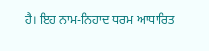ਹੈ। ਇਹ ਨਾਮ-ਨਿਹਾਦ ਧਰਮ ਆਧਾਰਿਤ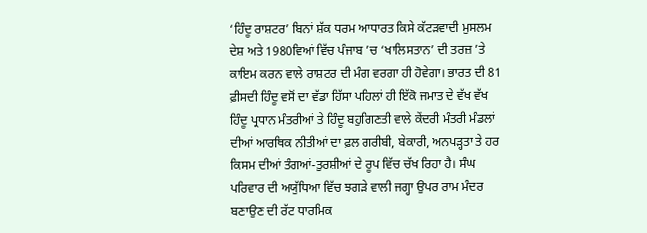‘ਹਿੰਦੂ ਰਾਸ਼ਟਰ’ ਬਿਨਾਂ ਸ਼ੱਕ ਧਰਮ ਆਧਾਰਤ ਕਿਸੇ ਕੱਟੜਵਾਦੀ ਮੁਸਲਮ ਦੇਸ਼ ਅਤੇ 1980ਵਿਆਂ ਵਿੱਚ ਪੰਜਾਬ ’ਚ ‘ਖਾਲਿਸਤਾਨ’ ਦੀ ਤਰਜ਼ ’ਤੇ ਕਾਇਮ ਕਰਨ ਵਾਲੇ ਰਾਸ਼ਟਰ ਦੀ ਮੰਗ ਵਰਗਾ ਹੀ ਹੋਵੇਗਾ। ਭਾਰਤ ਦੀ 81 ਫ਼ੀਸਦੀ ਹਿੰਦੂ ਵਸੋਂ ਦਾ ਵੱਡਾ ਹਿੱਸਾ ਪਹਿਲਾਂ ਹੀ ਇੱਕੋ ਜਮਾਤ ਦੇ ਵੱਖ ਵੱਖ ਹਿੰਦੂ ਪ੍ਰਧਾਨ ਮੰਤਰੀਆਂ ਤੇ ਹਿੰਦੂ ਬਹੁਗਿਣਤੀ ਵਾਲੇ ਕੇਂਦਰੀ ਮੰਤਰੀ ਮੰਡਲਾਂ ਦੀਆਂ ਆਰਥਿਕ ਨੀਤੀਆਂ ਦਾ ਫ਼ਲ ਗਰੀਬੀ, ਬੇਕਾਰੀ, ਅਨਪੜ੍ਹਤਾ ਤੇ ਹਰ ਕਿਸਮ ਦੀਆਂ ਤੰਗਆਂ-ਤੁਰਸ਼ੀਆਂ ਦੇ ਰੂਪ ਵਿੱਚ ਚੱਖ ਰਿਹਾ ਹੈ। ਸੰਘ ਪਰਿਵਾਰ ਦੀ ਅਯੁੱਧਿਆ ਵਿੱਚ ਝਗੜੇ ਵਾਲੀ ਜਗ੍ਹਾ ਉਪਰ ਰਾਮ ਮੰਦਰ ਬਣਾਉਣ ਦੀ ਰੱਟ ਧਾਰਮਿਕ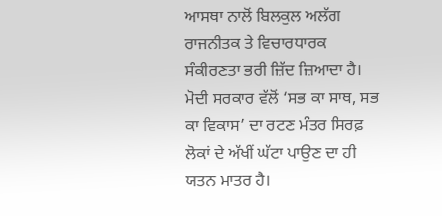ਆਸਥਾ ਨਾਲੋਂ ਬਿਲਕੁਲ ਅਲੱਗ ਰਾਜਨੀਤਕ ਤੇ ਵਿਚਾਰਧਾਰਕ ਸੰਕੀਰਣਤਾ ਭਰੀ ਜ਼ਿੱਦ ਜ਼ਿਆਦਾ ਹੈ। ਮੋਦੀ ਸਰਕਾਰ ਵੱਲੋਂ ‘ਸਭ ਕਾ ਸਾਥ, ਸਭ ਕਾ ਵਿਕਾਸ’ ਦਾ ਰਟਣ ਮੰਤਰ ਸਿਰਫ਼ ਲੋਕਾਂ ਦੇ ਅੱਖੀਂ ਘੱਟਾ ਪਾਉਣ ਦਾ ਹੀ ਯਤਨ ਮਾਤਰ ਹੈ।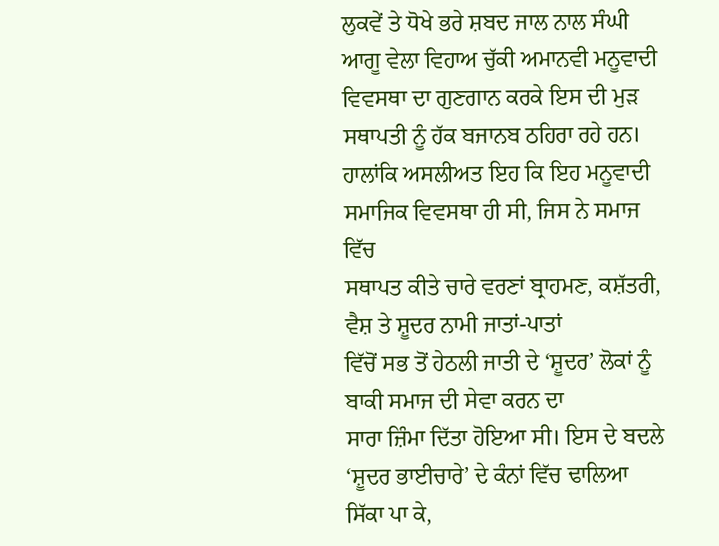ਲੁਕਵੇਂ ਤੇ ਧੋਖੇ ਭਰੇ ਸ਼ਬਦ ਜਾਲ ਨਾਲ ਸੰਘੀ ਆਗੂ ਵੇਲਾ ਵਿਹਾਅ ਚੁੱਕੀ ਅਮਾਨਵੀ ਮਨੂਵਾਦੀ
ਵਿਵਸਥਾ ਦਾ ਗੁਣਗਾਨ ਕਰਕੇ ਇਸ ਦੀ ਮੁੜ ਸਥਾਪਤੀ ਨੂੰ ਹੱਕ ਬਜਾਨਬ ਠਹਿਰਾ ਰਹੇ ਹਨ।
ਹਾਲਾਂਕਿ ਅਸਲੀਅਤ ਇਹ ਕਿ ਇਹ ਮਨੂਵਾਦੀ ਸਮਾਜਿਕ ਵਿਵਸਥਾ ਹੀ ਸੀ, ਜਿਸ ਨੇ ਸਮਾਜ ਵਿੱਚ
ਸਥਾਪਤ ਕੀਤੇ ਚਾਰੇ ਵਰਣਾਂ ਬ੍ਰਾਹਮਣ, ਕਸ਼ੱਤਰੀ, ਵੈਸ਼ ਤੇ ਸ਼ੂਦਰ ਨਾਮੀ ਜਾਤਾਂ-ਪਾਤਾਂ
ਵਿੱਚੋਂ ਸਭ ਤੋਂ ਹੇਠਲੀ ਜਾਤੀ ਦੇ ‘ਸ਼ੂਦਰ’ ਲੋਕਾਂ ਨੂੰ ਬਾਕੀ ਸਮਾਜ ਦੀ ਸੇਵਾ ਕਰਨ ਦਾ
ਸਾਰਾ ਜ਼ਿੰਮਾ ਦਿੱਤਾ ਹੋਇਆ ਸੀ। ਇਸ ਦੇ ਬਦਲੇ ‘ਸ਼ੂਦਰ ਭਾਈਚਾਰੇ’ ਦੇ ਕੰਨਾਂ ਵਿੱਚ ਢਾਲਿਆ
ਸਿੱਕਾ ਪਾ ਕੇ,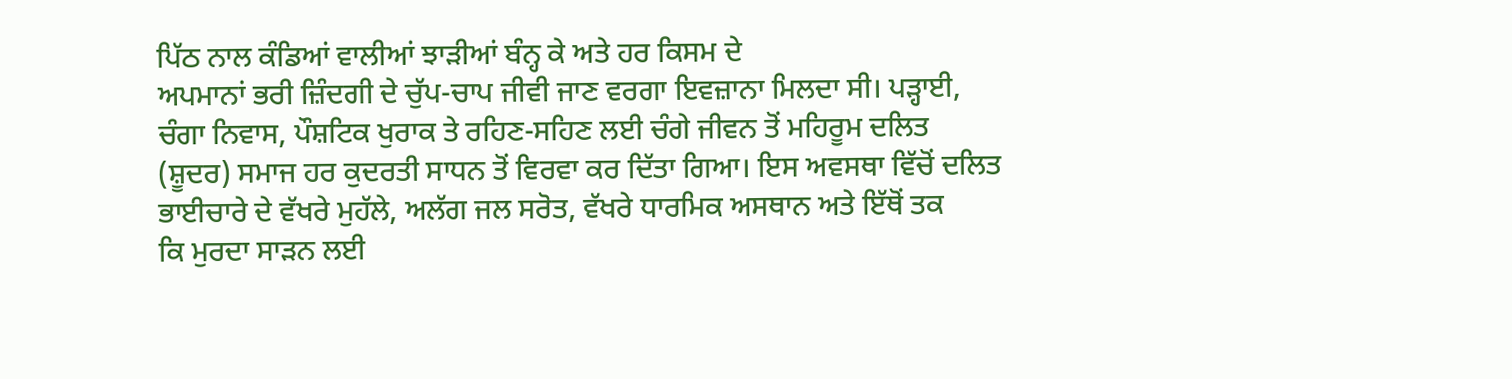ਪਿੱਠ ਨਾਲ ਕੰਡਿਆਂ ਵਾਲੀਆਂ ਝਾੜੀਆਂ ਬੰਨ੍ਹ ਕੇ ਅਤੇ ਹਰ ਕਿਸਮ ਦੇ
ਅਪਮਾਨਾਂ ਭਰੀ ਜ਼ਿੰਦਗੀ ਦੇ ਚੁੱਪ-ਚਾਪ ਜੀਵੀ ਜਾਣ ਵਰਗਾ ਇਵਜ਼ਾਨਾ ਮਿਲਦਾ ਸੀ। ਪੜ੍ਹਾਈ,
ਚੰਗਾ ਨਿਵਾਸ, ਪੌਸ਼ਟਿਕ ਖੁਰਾਕ ਤੇ ਰਹਿਣ-ਸਹਿਣ ਲਈ ਚੰਗੇ ਜੀਵਨ ਤੋਂ ਮਹਿਰੂਮ ਦਲਿਤ
(ਸ਼ੂਦਰ) ਸਮਾਜ ਹਰ ਕੁਦਰਤੀ ਸਾਧਨ ਤੋਂ ਵਿਰਵਾ ਕਰ ਦਿੱਤਾ ਗਿਆ। ਇਸ ਅਵਸਥਾ ਵਿੱਚੋਂ ਦਲਿਤ
ਭਾਈਚਾਰੇ ਦੇ ਵੱਖਰੇ ਮੁਹੱਲੇ, ਅਲੱਗ ਜਲ ਸਰੋਤ, ਵੱਖਰੇ ਧਾਰਮਿਕ ਅਸਥਾਨ ਅਤੇ ਇੱਥੋਂ ਤਕ
ਕਿ ਮੁਰਦਾ ਸਾੜਨ ਲਈ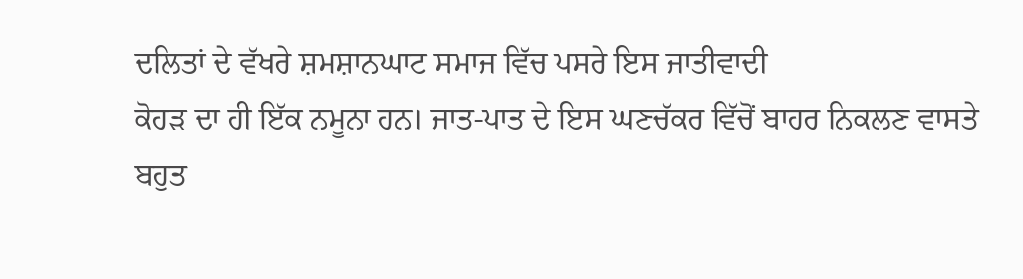ਦਲਿਤਾਂ ਦੇ ਵੱਖਰੇ ਸ਼ਮਸ਼ਾਨਘਾਟ ਸਮਾਜ ਵਿੱਚ ਪਸਰੇ ਇਸ ਜਾਤੀਵਾਦੀ
ਕੋਹੜ ਦਾ ਹੀ ਇੱਕ ਨਮੂਨਾ ਹਨ। ਜਾਤ-ਪਾਤ ਦੇ ਇਸ ਘਣਚੱਕਰ ਵਿੱਚੋਂ ਬਾਹਰ ਨਿਕਲਣ ਵਾਸਤੇ
ਬਹੁਤ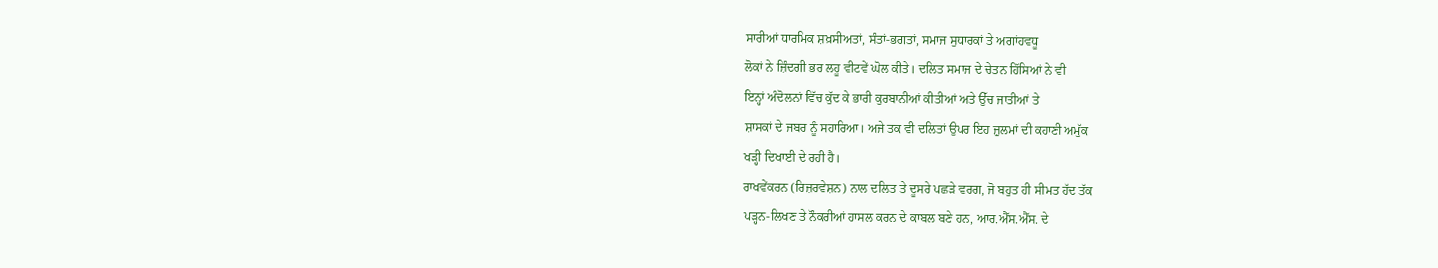ਸਾਰੀਆਂ ਧਾਰਮਿਕ ਸ਼ਖ਼ਸੀਅਤਾਂ, ਸੰਤਾਂ-ਭਗਤਾਂ, ਸਮਾਜ ਸੁਧਾਰਕਾਂ ਤੇ ਅਗਾਂਹਵਧੂ
ਲੋਕਾਂ ਨੇ ਜ਼ਿੰਦਗੀ ਭਰ ਲਹੂ ਵੀਟਵੇਂ ਘੋਲ ਕੀਤੇ। ਦਲਿਤ ਸਮਾਜ ਦੇ ਚੇਤਨ ਹਿੱਸਿਆਂ ਨੇ ਵੀ
ਇਨ੍ਹਾਂ ਅੰਦੋਲਨਾਂ ਵਿੱਚ ਕੁੱਦ ਕੇ ਭਾਰੀ ਕੁਰਬਾਨੀਆਂ ਕੀਤੀਆਂ ਅਤੇ ਉੱਚ ਜਾਤੀਆਂ ਤੇ
ਸ਼ਾਸਕਾਂ ਦੇ ਜਬਰ ਨੂੰ ਸਹਾਰਿਆ। ਅਜੇ ਤਕ ਵੀ ਦਲਿਤਾਂ ਉਪਰ ਇਹ ਜ਼ੁਲਮਾਂ ਦੀ ਕਹਾਣੀ ਅਮੁੱਕ
ਖੜ੍ਹੀ ਦਿਖਾਈ ਦੇ ਰਹੀ ਹੈ।
ਰਾਖਵੇਂਕਰਨ (ਰਿਜ਼ਰਵੇਸ਼ਨ) ਨਾਲ ਦਲਿਤ ਤੇ ਦੂਸਰੇ ਪਛੜੇ ਵਰਗ, ਜੋ ਬਹੁਤ ਹੀ ਸੀਮਤ ਹੱਦ ਤੱਕ
ਪੜ੍ਹਨ-ਲਿਖਣ ਤੇ ਨੌਕਰੀਆਂ ਹਾਸਲ ਕਰਨ ਦੇ ਕਾਬਲ ਬਣੇ ਹਨ, ਆਰ.ਐੱਸ.ਐੱਸ. ਦੇ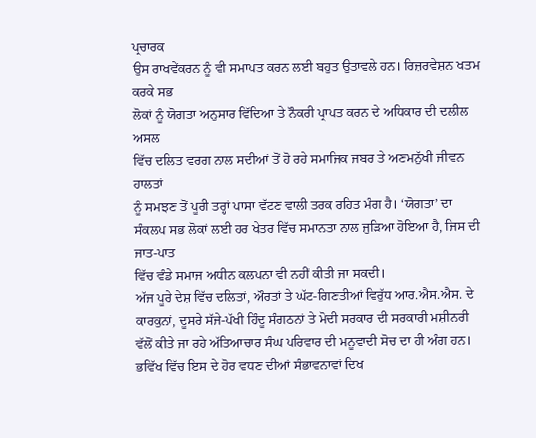ਪ੍ਰਚਾਰਕ
ਉਸ ਰਾਖਵੇਂਕਰਨ ਨੂੰ ਵੀ ਸਮਾਪਤ ਕਰਨ ਲਈ ਬਹੁਤ ਉਤਾਵਲੇ ਹਨ। ਰਿਜ਼ਰਵੇਸ਼ਨ ਖਤਮ ਕਰਕੇ ਸਭ
ਲੋਕਾਂ ਨੂੰ ਯੋਗਤਾ ਅਨੁਸਾਰ ਵਿੱਦਿਆ ਤੇ ਨੌਕਰੀ ਪ੍ਰਾਪਤ ਕਰਨ ਦੇ ਅਧਿਕਾਰ ਦੀ ਦਲੀਲ ਅਸਲ
ਵਿੱਚ ਦਲਿਤ ਵਰਗ ਨਾਲ ਸਦੀਆਂ ਤੋਂ ਹੋ ਰਹੇ ਸਮਾਜਿਕ ਜਬਰ ਤੇ ਅਣਮਨੁੱਖੀ ਜੀਵਨ ਹਾਲਤਾਂ
ਨੂੰ ਸਮਝਣ ਤੋਂ ਪੂਰੀ ਤਰ੍ਹਾਂ ਪਾਸਾ ਵੱਟਣ ਵਾਲੀ ਤਰਕ ਰਹਿਤ ਮੰਗ ਹੈ। ‘ਯੋਗਤਾ’ ਦਾ
ਸੰਕਲਪ ਸਭ ਲੋਕਾਂ ਲਈ ਹਰ ਖੇਤਰ ਵਿੱਚ ਸਮਾਨਤਾ ਨਾਲ ਜੁੜਿਆ ਹੋਇਆ ਹੈ, ਜਿਸ ਦੀ ਜਾਤ-ਪਾਤ
ਵਿੱਚ ਵੰਡੇ ਸਮਾਜ ਅਧੀਨ ਕਲਪਨਾ ਵੀ ਨਹੀਂ ਕੀਤੀ ਜਾ ਸਕਦੀ।
ਅੱਜ ਪੂਰੇ ਦੇਸ਼ ਵਿੱਚ ਦਲਿਤਾਂ, ਔਰਤਾਂ ਤੇ ਘੱਟ-ਗਿਣਤੀਆਂ ਵਿਰੁੱਧ ਆਰ.ਐਸ.ਐਸ. ਦੇ ਕਾਰਕੁਨਾਂ, ਦੂਸਰੇ ਸੱਜੇ-ਪੱਖੀ ਹਿੰਦੂ ਸੰਗਠਨਾਂ ਤੇ ਮੋਦੀ ਸਰਕਾਰ ਦੀ ਸਰਕਾਰੀ ਮਸ਼ੀਨਰੀ ਵੱਲੋਂ ਕੀਤੇ ਜਾ ਰਹੇ ਅੱਤਿਆਚਾਰ ਸੰਘ ਪਰਿਵਾਰ ਦੀ ਮਨੂਵਾਦੀ ਸੋਚ ਦਾ ਹੀ ਅੰਗ ਹਨ। ਭਵਿੱਖ ਵਿੱਚ ਇਸ ਦੇ ਹੋਰ ਵਧਣ ਦੀਆਂ ਸੰਭਾਵਨਾਵਾਂ ਦਿਖ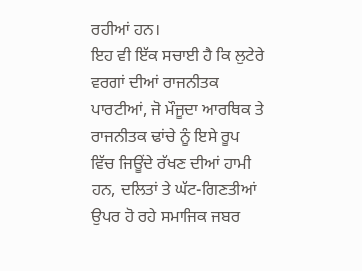ਰਹੀਆਂ ਹਨ।
ਇਹ ਵੀ ਇੱਕ ਸਚਾਈ ਹੈ ਕਿ ਲੁਟੇਰੇ ਵਰਗਾਂ ਦੀਆਂ ਰਾਜਨੀਤਕ ਪਾਰਟੀਆਂ, ਜੋ ਮੌਜੂਦਾ ਆਰਥਿਕ ਤੇ ਰਾਜਨੀਤਕ ਢਾਂਚੇ ਨੂੰ ਇਸੇ ਰੂਪ ਵਿੱਚ ਜਿਊਂਦੇ ਰੱਖਣ ਦੀਆਂ ਹਾਮੀ ਹਨ, ਦਲਿਤਾਂ ਤੇ ਘੱਟ-ਗਿਣਤੀਆਂ ਉਪਰ ਹੋ ਰਹੇ ਸਮਾਜਿਕ ਜਬਰ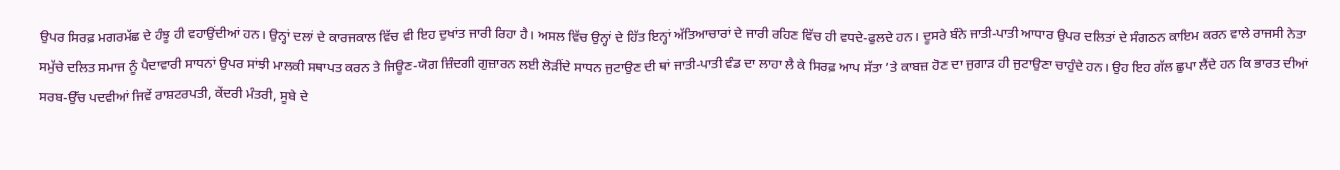ਉਪਰ ਸਿਰਫ਼ ਮਗਰਮੱਛ ਦੇ ਹੰਝੂ ਹੀ ਵਹਾਉਂਦੀਆਂ ਹਨ। ਉਨ੍ਹਾਂ ਦਲਾਂ ਦੇ ਕਾਰਜਕਾਲ ਵਿੱਚ ਵੀ ਇਹ ਦੁਖਾਂਤ ਜਾਰੀ ਰਿਹਾ ਹੈ। ਅਸਲ ਵਿੱਚ ਉਨ੍ਹਾਂ ਦੇ ਹਿੱਤ ਇਨ੍ਹਾਂ ਅੱਤਿਆਚਾਰਾਂ ਦੇ ਜਾਰੀ ਰਹਿਣ ਵਿੱਚ ਹੀ ਵਧਦੇ-ਫੁਲਦੇ ਹਨ। ਦੂਸਰੇ ਬੰਨੇ ਜਾਤੀ-ਪਾਤੀ ਆਧਾਰ ਉਪਰ ਦਲਿਤਾਂ ਦੇ ਸੰਗਠਨ ਕਾਇਮ ਕਰਨ ਵਾਲੇ ਰਾਜਸੀ ਨੇਤਾ ਸਮੁੱਚੇ ਦਲਿਤ ਸਮਾਜ ਨੂੰ ਪੈਦਾਵਾਰੀ ਸਾਧਨਾਂ ਉਪਰ ਸਾਂਝੀ ਮਾਲਕੀ ਸਥਾਪਤ ਕਰਨ ਤੇ ਜਿਊਣ-ਯੋਗ ਜ਼ਿੰਦਗੀ ਗੁਜ਼ਾਰਨ ਲਈ ਲੋੜੀਂਦੇ ਸਾਧਨ ਜੁਟਾਉਣ ਦੀ ਥਾਂ ਜਾਤੀ-ਪਾਤੀ ਵੰਡ ਦਾ ਲਾਹਾ ਲੈ ਕੇ ਸਿਰਫ਼ ਆਪ ਸੱਤਾ ’ਤੇ ਕਾਬਜ਼ ਹੋਣ ਦਾ ਜੁਗਾੜ ਹੀ ਜੁਟਾਉਣਾ ਚਾਹੁੰਦੇ ਹਨ। ਉਹ ਇਹ ਗੱਲ ਛੁਪਾ ਲੈਂਦੇ ਹਨ ਕਿ ਭਾਰਤ ਦੀਆਂ ਸਰਬ-ਉੱਚ ਪਦਵੀਆਂ ਜਿਵੇਂ ਰਾਸ਼ਟਰਪਤੀ, ਕੇਂਦਰੀ ਮੰਤਰੀ, ਸੂਬੇ ਦੇ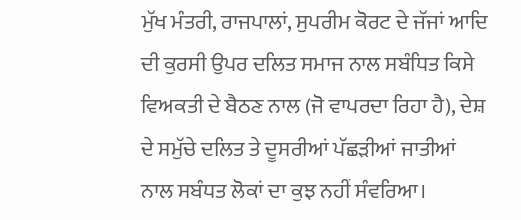ਮੁੱਖ ਮੰਤਰੀ, ਰਾਜਪਾਲਾਂ, ਸੁਪਰੀਮ ਕੋਰਟ ਦੇ ਜੱਜਾਂ ਆਦਿ ਦੀ ਕੁਰਸੀ ਉਪਰ ਦਲਿਤ ਸਮਾਜ ਨਾਲ ਸਬੰਧਿਤ ਕਿਸੇ ਵਿਅਕਤੀ ਦੇ ਬੈਠਣ ਨਾਲ (ਜੋ ਵਾਪਰਦਾ ਰਿਹਾ ਹੈ), ਦੇਸ਼ ਦੇ ਸਮੁੱਚੇ ਦਲਿਤ ਤੇ ਦੂਸਰੀਆਂ ਪੱਛੜੀਆਂ ਜਾਤੀਆਂ ਨਾਲ ਸਬੰਧਤ ਲੋਕਾਂ ਦਾ ਕੁਝ ਨਹੀਂ ਸੰਵਰਿਆ।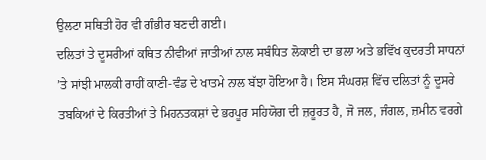ਉਲਟਾ ਸਥਿਤੀ ਹੋਰ ਵੀ ਗੰਭੀਰ ਬਣਦੀ ਗਈ।
ਦਲਿਤਾਂ ਤੇ ਦੂਸਰੀਆਂ ਕਥਿਤ ਨੀਵੀਆਂ ਜਾਤੀਆਂ ਨਾਲ ਸਬੰਧਿਤ ਲੋਕਾਈ ਦਾ ਭਲਾ ਅਤੇ ਭਵਿੱਖ ਕੁਦਰਤੀ ਸਾਧਨਾਂ ’ਤੇ ਸਾਂਝੀ ਮਾਲਕੀ ਰਾਹੀਂ ਕਾਣੀ-ਵੰਡ ਦੇ ਖਾਤਮੇ ਨਾਲ ਬੱਝਾ ਹੋਇਆ ਹੈ। ਇਸ ਸੰਘਰਸ਼ ਵਿੱਚ ਦਲਿਤਾਂ ਨੂੰ ਦੂਸਰੇ ਤਬਕਿਆਂ ਦੇ ਕਿਰਤੀਆਂ ਤੇ ਮਿਹਨਤਕਸ਼ਾਂ ਦੇ ਭਰਪੂਰ ਸਹਿਯੋਗ ਦੀ ਜ਼ਰੂਰਤ ਹੈ, ਜੋ ਜਲ, ਜੰਗਲ, ਜ਼ਮੀਨ ਵਰਗੇ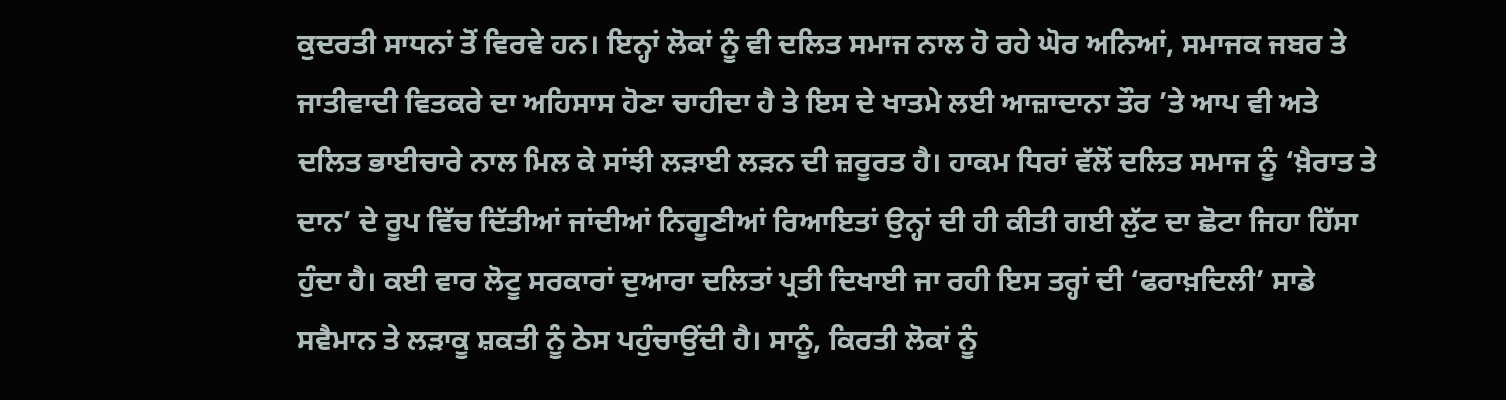ਕੁਦਰਤੀ ਸਾਧਨਾਂ ਤੋਂ ਵਿਰਵੇ ਹਨ। ਇਨ੍ਹਾਂ ਲੋਕਾਂ ਨੂੰ ਵੀ ਦਲਿਤ ਸਮਾਜ ਨਾਲ ਹੋ ਰਹੇ ਘੋਰ ਅਨਿਆਂ, ਸਮਾਜਕ ਜਬਰ ਤੇ ਜਾਤੀਵਾਦੀ ਵਿਤਕਰੇ ਦਾ ਅਹਿਸਾਸ ਹੋਣਾ ਚਾਹੀਦਾ ਹੈ ਤੇ ਇਸ ਦੇ ਖਾਤਮੇ ਲਈ ਆਜ਼ਾਦਾਨਾ ਤੌਰ ’ਤੇ ਆਪ ਵੀ ਅਤੇ ਦਲਿਤ ਭਾਈਚਾਰੇ ਨਾਲ ਮਿਲ ਕੇ ਸਾਂਝੀ ਲੜਾਈ ਲੜਨ ਦੀ ਜ਼ਰੂਰਤ ਹੈ। ਹਾਕਮ ਧਿਰਾਂ ਵੱਲੋਂ ਦਲਿਤ ਸਮਾਜ ਨੂੰ ‘ਖ਼ੈਰਾਤ ਤੇ ਦਾਨ’ ਦੇ ਰੂਪ ਵਿੱਚ ਦਿੱਤੀਆਂ ਜਾਂਦੀਆਂ ਨਿਗੂਣੀਆਂ ਰਿਆਇਤਾਂ ਉਨ੍ਹਾਂ ਦੀ ਹੀ ਕੀਤੀ ਗਈ ਲੁੱਟ ਦਾ ਛੋਟਾ ਜਿਹਾ ਹਿੱਸਾ ਹੁੰਦਾ ਹੈ। ਕਈ ਵਾਰ ਲੋਟੂ ਸਰਕਾਰਾਂ ਦੁਆਰਾ ਦਲਿਤਾਂ ਪ੍ਰਤੀ ਦਿਖਾਈ ਜਾ ਰਹੀ ਇਸ ਤਰ੍ਹਾਂ ਦੀ ‘ਫਰਾਖ਼ਦਿਲੀ’ ਸਾਡੇ ਸਵੈਮਾਨ ਤੇ ਲੜਾਕੂ ਸ਼ਕਤੀ ਨੂੰ ਠੇਸ ਪਹੁੰਚਾਉਂਦੀ ਹੈ। ਸਾਨੂੰ, ਕਿਰਤੀ ਲੋਕਾਂ ਨੂੰ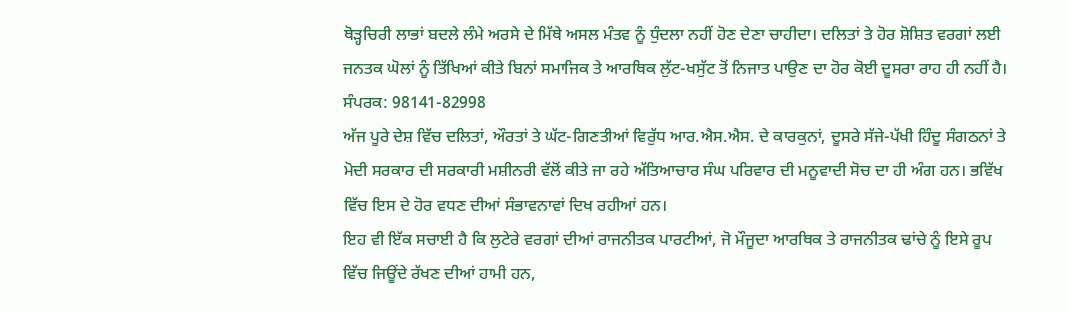ਥੋੜ੍ਹਚਿਰੀ ਲਾਭਾਂ ਬਦਲੇ ਲੰਮੇ ਅਰਸੇ ਦੇ ਮਿੱਥੇ ਅਸਲ ਮੰਤਵ ਨੂੰ ਧੁੰਦਲਾ ਨਹੀਂ ਹੋਣ ਦੇਣਾ ਚਾਹੀਦਾ। ਦਲਿਤਾਂ ਤੇ ਹੋਰ ਸ਼ੋਸ਼ਿਤ ਵਰਗਾਂ ਲਈ ਜਨਤਕ ਘੋਲਾਂ ਨੂੰ ਤਿੱਖਿਆਂ ਕੀਤੇ ਬਿਨਾਂ ਸਮਾਜਿਕ ਤੇ ਆਰਥਿਕ ਲੁੱਟ-ਖਸੁੱਟ ਤੋਂ ਨਿਜਾਤ ਪਾਉਣ ਦਾ ਹੋਰ ਕੋਈ ਦੂਸਰਾ ਰਾਹ ਹੀ ਨਹੀਂ ਹੈ।
ਸੰਪਰਕ: 98141-82998
ਅੱਜ ਪੂਰੇ ਦੇਸ਼ ਵਿੱਚ ਦਲਿਤਾਂ, ਔਰਤਾਂ ਤੇ ਘੱਟ-ਗਿਣਤੀਆਂ ਵਿਰੁੱਧ ਆਰ.ਐਸ.ਐਸ. ਦੇ ਕਾਰਕੁਨਾਂ, ਦੂਸਰੇ ਸੱਜੇ-ਪੱਖੀ ਹਿੰਦੂ ਸੰਗਠਨਾਂ ਤੇ ਮੋਦੀ ਸਰਕਾਰ ਦੀ ਸਰਕਾਰੀ ਮਸ਼ੀਨਰੀ ਵੱਲੋਂ ਕੀਤੇ ਜਾ ਰਹੇ ਅੱਤਿਆਚਾਰ ਸੰਘ ਪਰਿਵਾਰ ਦੀ ਮਨੂਵਾਦੀ ਸੋਚ ਦਾ ਹੀ ਅੰਗ ਹਨ। ਭਵਿੱਖ ਵਿੱਚ ਇਸ ਦੇ ਹੋਰ ਵਧਣ ਦੀਆਂ ਸੰਭਾਵਨਾਵਾਂ ਦਿਖ ਰਹੀਆਂ ਹਨ।
ਇਹ ਵੀ ਇੱਕ ਸਚਾਈ ਹੈ ਕਿ ਲੁਟੇਰੇ ਵਰਗਾਂ ਦੀਆਂ ਰਾਜਨੀਤਕ ਪਾਰਟੀਆਂ, ਜੋ ਮੌਜੂਦਾ ਆਰਥਿਕ ਤੇ ਰਾਜਨੀਤਕ ਢਾਂਚੇ ਨੂੰ ਇਸੇ ਰੂਪ ਵਿੱਚ ਜਿਊਂਦੇ ਰੱਖਣ ਦੀਆਂ ਹਾਮੀ ਹਨ,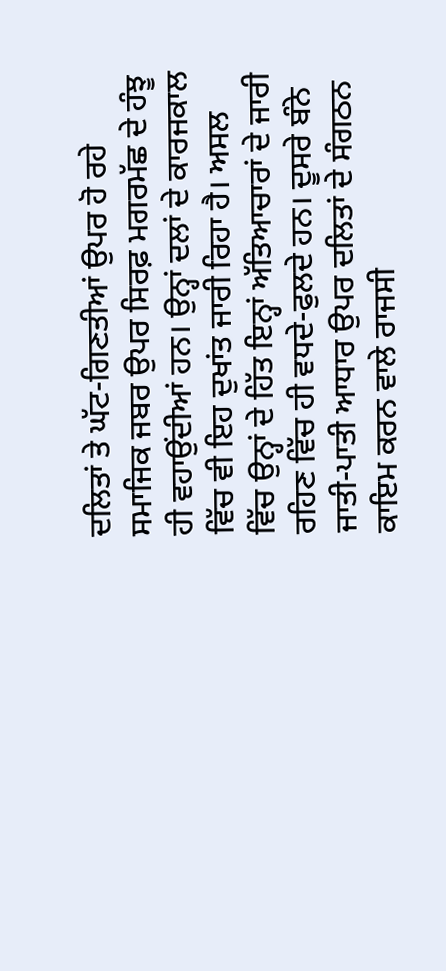ਦਲਿਤਾਂ ਤੇ ਘੱਟ-ਗਿਣਤੀਆਂ ਉਪਰ ਹੋ ਰਹੇ ਸਮਾਜਿਕ ਜਬਰ ਉਪਰ ਸਿਰਫ਼ ਮਗਰਮੱਛ ਦੇ ਹੰਝੂ ਹੀ ਵਹਾਉਂਦੀਆਂ ਹਨ। ਉਨ੍ਹਾਂ ਦਲਾਂ ਦੇ ਕਾਰਜਕਾਲ ਵਿੱਚ ਵੀ ਇਹ ਦੁਖਾਂਤ ਜਾਰੀ ਰਿਹਾ ਹੈ। ਅਸਲ ਵਿੱਚ ਉਨ੍ਹਾਂ ਦੇ ਹਿੱਤ ਇਨ੍ਹਾਂ ਅੱਤਿਆਚਾਰਾਂ ਦੇ ਜਾਰੀ ਰਹਿਣ ਵਿੱਚ ਹੀ ਵਧਦੇ-ਫੁਲਦੇ ਹਨ। ਦੂਸਰੇ ਬੰਨੇ ਜਾਤੀ-ਪਾਤੀ ਆਧਾਰ ਉਪਰ ਦਲਿਤਾਂ ਦੇ ਸੰਗਠਨ ਕਾਇਮ ਕਰਨ ਵਾਲੇ ਰਾਜਸੀ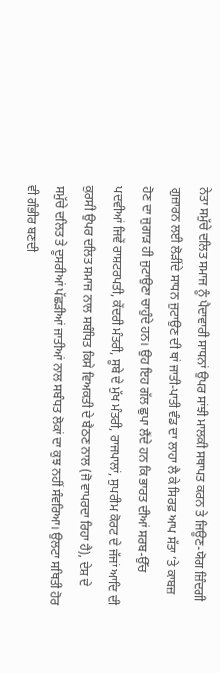ਨੇਤਾ ਸਮੁੱਚੇ ਦਲਿਤ ਸਮਾਜ ਨੂੰ ਪੈਦਾਵਾਰੀ ਸਾਧਨਾਂ ਉਪਰ ਸਾਂਝੀ ਮਾਲਕੀ ਸਥਾਪਤ ਕਰਨ ਤੇ ਜਿਊਣ-ਯੋਗ ਜ਼ਿੰਦਗੀ ਗੁਜ਼ਾਰਨ ਲਈ ਲੋੜੀਂਦੇ ਸਾਧਨ ਜੁਟਾਉਣ ਦੀ ਥਾਂ ਜਾਤੀ-ਪਾਤੀ ਵੰਡ ਦਾ ਲਾਹਾ ਲੈ ਕੇ ਸਿਰਫ਼ ਆਪ ਸੱਤਾ ’ਤੇ ਕਾਬਜ਼ ਹੋਣ ਦਾ ਜੁਗਾੜ ਹੀ ਜੁਟਾਉਣਾ ਚਾਹੁੰਦੇ ਹਨ। ਉਹ ਇਹ ਗੱਲ ਛੁਪਾ ਲੈਂਦੇ ਹਨ ਕਿ ਭਾਰਤ ਦੀਆਂ ਸਰਬ-ਉੱਚ ਪਦਵੀਆਂ ਜਿਵੇਂ ਰਾਸ਼ਟਰਪਤੀ, ਕੇਂਦਰੀ ਮੰਤਰੀ, ਸੂਬੇ ਦੇ ਮੁੱਖ ਮੰਤਰੀ, ਰਾਜਪਾਲਾਂ, ਸੁਪਰੀਮ ਕੋਰਟ ਦੇ ਜੱਜਾਂ ਆਦਿ ਦੀ ਕੁਰਸੀ ਉਪਰ ਦਲਿਤ ਸਮਾਜ ਨਾਲ ਸਬੰਧਿਤ ਕਿਸੇ ਵਿਅਕਤੀ ਦੇ ਬੈਠਣ ਨਾਲ (ਜੋ ਵਾਪਰਦਾ ਰਿਹਾ ਹੈ), ਦੇਸ਼ ਦੇ ਸਮੁੱਚੇ ਦਲਿਤ ਤੇ ਦੂਸਰੀਆਂ ਪੱਛੜੀਆਂ ਜਾਤੀਆਂ ਨਾਲ ਸਬੰਧਤ ਲੋਕਾਂ ਦਾ ਕੁਝ ਨਹੀਂ ਸੰਵਰਿਆ। ਉਲਟਾ ਸਥਿਤੀ ਹੋਰ ਵੀ ਗੰਭੀਰ ਬਣਦੀ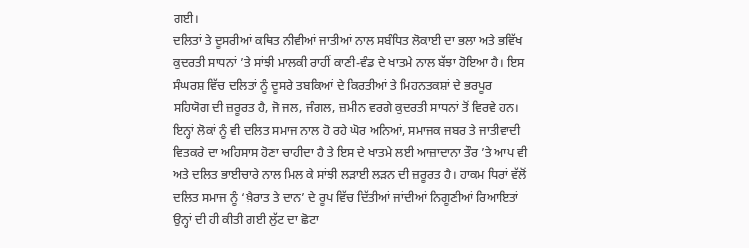ਗਈ।
ਦਲਿਤਾਂ ਤੇ ਦੂਸਰੀਆਂ ਕਥਿਤ ਨੀਵੀਆਂ ਜਾਤੀਆਂ ਨਾਲ ਸਬੰਧਿਤ ਲੋਕਾਈ ਦਾ ਭਲਾ ਅਤੇ ਭਵਿੱਖ ਕੁਦਰਤੀ ਸਾਧਨਾਂ ’ਤੇ ਸਾਂਝੀ ਮਾਲਕੀ ਰਾਹੀਂ ਕਾਣੀ-ਵੰਡ ਦੇ ਖਾਤਮੇ ਨਾਲ ਬੱਝਾ ਹੋਇਆ ਹੈ। ਇਸ ਸੰਘਰਸ਼ ਵਿੱਚ ਦਲਿਤਾਂ ਨੂੰ ਦੂਸਰੇ ਤਬਕਿਆਂ ਦੇ ਕਿਰਤੀਆਂ ਤੇ ਮਿਹਨਤਕਸ਼ਾਂ ਦੇ ਭਰਪੂਰ ਸਹਿਯੋਗ ਦੀ ਜ਼ਰੂਰਤ ਹੈ, ਜੋ ਜਲ, ਜੰਗਲ, ਜ਼ਮੀਨ ਵਰਗੇ ਕੁਦਰਤੀ ਸਾਧਨਾਂ ਤੋਂ ਵਿਰਵੇ ਹਨ। ਇਨ੍ਹਾਂ ਲੋਕਾਂ ਨੂੰ ਵੀ ਦਲਿਤ ਸਮਾਜ ਨਾਲ ਹੋ ਰਹੇ ਘੋਰ ਅਨਿਆਂ, ਸਮਾਜਕ ਜਬਰ ਤੇ ਜਾਤੀਵਾਦੀ ਵਿਤਕਰੇ ਦਾ ਅਹਿਸਾਸ ਹੋਣਾ ਚਾਹੀਦਾ ਹੈ ਤੇ ਇਸ ਦੇ ਖਾਤਮੇ ਲਈ ਆਜ਼ਾਦਾਨਾ ਤੌਰ ’ਤੇ ਆਪ ਵੀ ਅਤੇ ਦਲਿਤ ਭਾਈਚਾਰੇ ਨਾਲ ਮਿਲ ਕੇ ਸਾਂਝੀ ਲੜਾਈ ਲੜਨ ਦੀ ਜ਼ਰੂਰਤ ਹੈ। ਹਾਕਮ ਧਿਰਾਂ ਵੱਲੋਂ ਦਲਿਤ ਸਮਾਜ ਨੂੰ ‘ਖ਼ੈਰਾਤ ਤੇ ਦਾਨ’ ਦੇ ਰੂਪ ਵਿੱਚ ਦਿੱਤੀਆਂ ਜਾਂਦੀਆਂ ਨਿਗੂਣੀਆਂ ਰਿਆਇਤਾਂ ਉਨ੍ਹਾਂ ਦੀ ਹੀ ਕੀਤੀ ਗਈ ਲੁੱਟ ਦਾ ਛੋਟਾ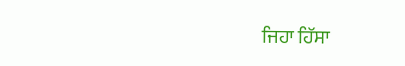ਜਿਹਾ ਹਿੱਸਾ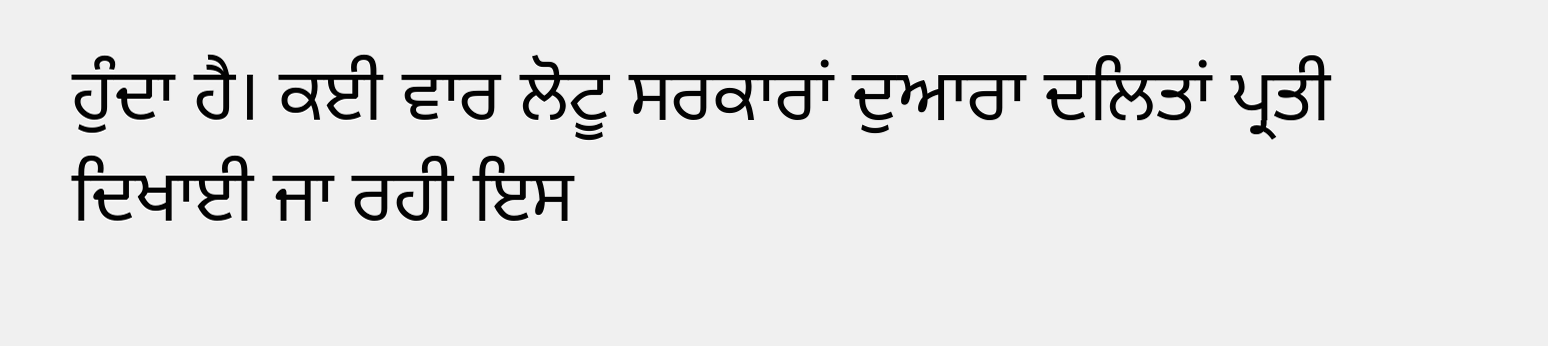ਹੁੰਦਾ ਹੈ। ਕਈ ਵਾਰ ਲੋਟੂ ਸਰਕਾਰਾਂ ਦੁਆਰਾ ਦਲਿਤਾਂ ਪ੍ਰਤੀ ਦਿਖਾਈ ਜਾ ਰਹੀ ਇਸ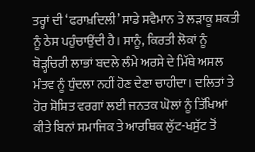ਤਰ੍ਹਾਂ ਦੀ ‘ਫਰਾਖ਼ਦਿਲੀ’ ਸਾਡੇ ਸਵੈਮਾਨ ਤੇ ਲੜਾਕੂ ਸ਼ਕਤੀ ਨੂੰ ਠੇਸ ਪਹੁੰਚਾਉਂਦੀ ਹੈ। ਸਾਨੂੰ, ਕਿਰਤੀ ਲੋਕਾਂ ਨੂੰ ਥੋੜ੍ਹਚਿਰੀ ਲਾਭਾਂ ਬਦਲੇ ਲੰਮੇ ਅਰਸੇ ਦੇ ਮਿੱਥੇ ਅਸਲ ਮੰਤਵ ਨੂੰ ਧੁੰਦਲਾ ਨਹੀਂ ਹੋਣ ਦੇਣਾ ਚਾਹੀਦਾ। ਦਲਿਤਾਂ ਤੇ ਹੋਰ ਸ਼ੋਸ਼ਿਤ ਵਰਗਾਂ ਲਈ ਜਨਤਕ ਘੋਲਾਂ ਨੂੰ ਤਿੱਖਿਆਂ ਕੀਤੇ ਬਿਨਾਂ ਸਮਾਜਿਕ ਤੇ ਆਰਥਿਕ ਲੁੱਟ-ਖਸੁੱਟ ਤੋਂ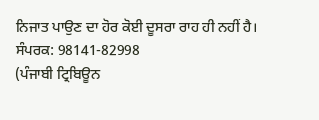ਨਿਜਾਤ ਪਾਉਣ ਦਾ ਹੋਰ ਕੋਈ ਦੂਸਰਾ ਰਾਹ ਹੀ ਨਹੀਂ ਹੈ।
ਸੰਪਰਕ: 98141-82998
(ਪੰਜਾਬੀ ਟ੍ਰਿਬਿਊਨ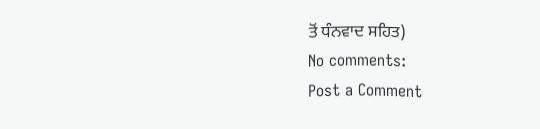ਤੋਂ ਧੰਨਵਾਦ ਸਹਿਤ)
No comments:
Post a Comment